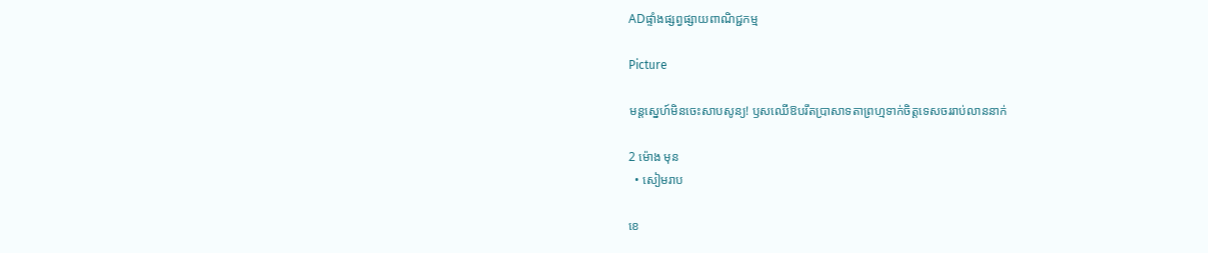ADផ្ទាំងផ្សព្វផ្សាយពាណិជ្ជកម្ម

Picture

មន្តស្នេហ៍មិនចេះសាបសូន្យ! ឫសឈើឱបរឹតប្រាសាទតាព្រហ្មទាក់ចិត្តទេសចររាប់លាននាក់

2 ម៉ោង មុន
  • សៀមរាប

ខេ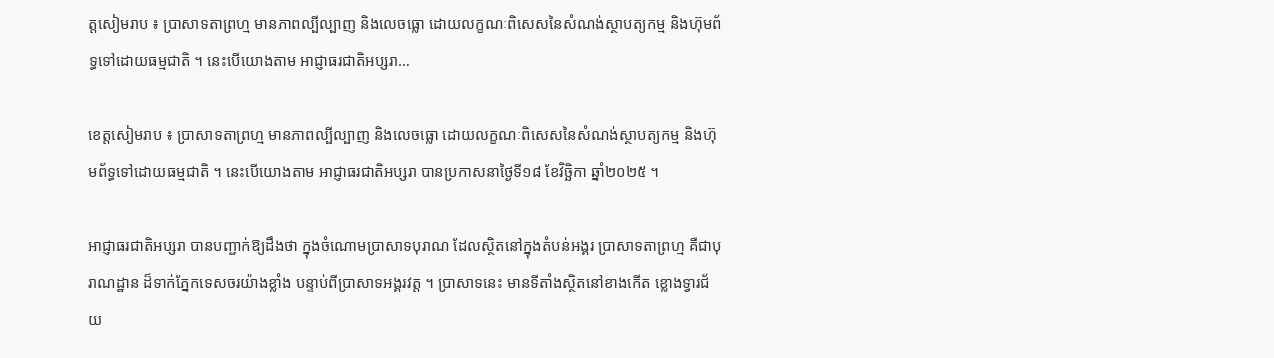ត្តសៀមរាប ៖ ប្រាសាទតាព្រហ្ម មានភាពល្បីល្បាញ និងលេចធ្លោ ដោយលក្ខណៈពិសេសនៃសំណង់ស្ថាបត្យកម្ម និងហ៊ុមព័ទ្ធទៅដោយធម្មជាតិ ។ នេះបើយោងតាម អាជ្ញាធរជាតិអប្សរា…

ខេត្តសៀមរាប ៖ ប្រាសាទតាព្រហ្ម មានភាពល្បីល្បាញ និងលេចធ្លោ ដោយលក្ខណៈពិសេសនៃសំណង់ស្ថាបត្យកម្ម និងហ៊ុមព័ទ្ធទៅដោយធម្មជាតិ ។ នេះបើយោងតាម អាជ្ញាធរជាតិអប្សរា បានប្រកាសនាថ្ងៃទី១៨ ខែវិច្ឆិកា ឆ្នាំ២០២៥ ។

អាជ្ញាធរជាតិអប្សរា បានបញ្ជាក់ឱ្យដឹងថា ក្នុងចំណោមប្រាសាទបុរាណ ដែលស្ថិតនៅក្នុងតំបន់អង្គរ ប្រាសាទតាព្រហ្ម គឺជាបុរាណដ្ឋាន ដ៏ទាក់ភ្នែកទេសចរយ៉ាងខ្លាំង បន្ទាប់ពីប្រាសាទអង្គរវត្ត ។ ប្រាសាទនេះ មានទីតាំងស្ថិតនៅខាងកើត ខ្លោងទ្វារជ័យ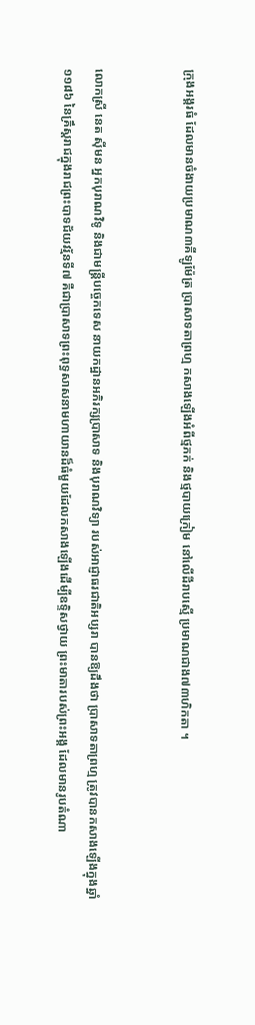ក្រុងអង្គរធំ ដែលមានចំងាយប្រមាណ៣គីឡូម៉ែត្រ ប្រាសាទតាព្រហ្ម កសាងឡើងអំពីថ្មភក់ និងថ្មបាយក្រៀម នៅលើដីរាបស្មើ ប្រមាណជាង៧៣ហិកតា ។


លោកស្រី នេត ស៊ីមន អ្នកបុរាណវិទូ និងជាមន្ត្រីបច្ចេកទេស នាយកដ្ឋានអភិរក្សប្រាសាទ និងបុរាណវិទ្យា របស់អាជ្ញាធរជាតិអប្សរា បានឱ្យដឹងថា ប្រាសាទតាព្រហ្ម ត្រូវបានកសាងឡើងក្នុងឆ្នាំ១១៨៦ នៃគ្រឹស្តរាជក្នុងរាជព្រះបាទជ័យវរ្ម័នទី៧ គឺជាប្រាសាទព្រះពុទ្ធសាសនាមហាយានដ៏ធំមួយដែលកសាងឡើងដើម្បីឧទ្ទិសថ្វាយ ព្រះមាតារបស់ព្រះអង្គ ដែលមានរូបតំណា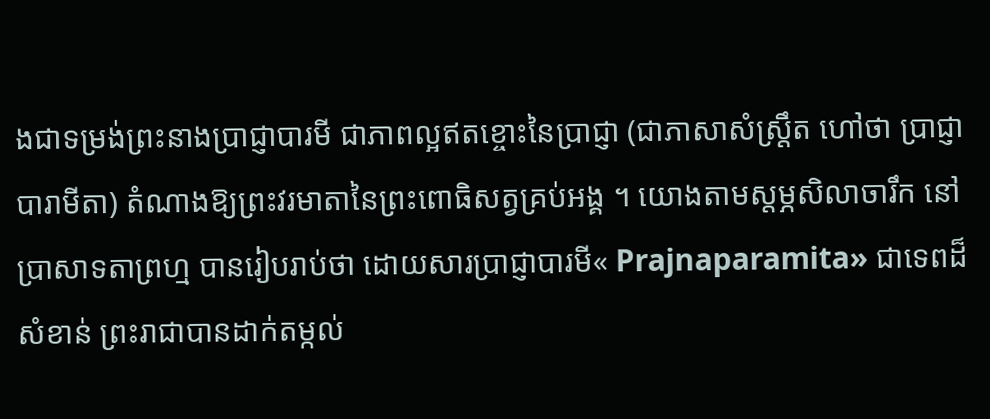ងជាទម្រង់ព្រះនាងប្រាជ្ញាបារមី ជាភាពល្អឥតខ្ចោះនៃប្រាជ្ញា (ជាភាសាសំស្ត្រឹត ហៅថា ប្រាជ្ញាបារាមីតា) តំណាងឱ្យព្រះវរមាតានៃព្រះពោធិសត្វគ្រប់អង្គ ។ យោងតាមស្តម្ភសិលាចារឹក នៅប្រាសាទតាព្រហ្ម បានរៀបរាប់ថា ដោយសារប្រាជ្ញាបារមី« Prajnaparamita» ជាទេពដ៏សំខាន់ ព្រះរាជាបានដាក់តម្កល់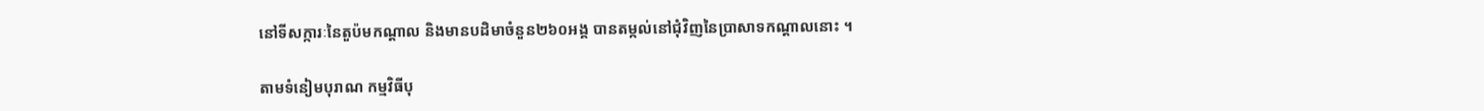នៅទីសក្ការៈនៃតួប៉មកណ្តាល និងមានបដិមាចំនួន២៦០អង្គ បានតម្កល់នៅជុំវិញនៃប្រាសាទកណ្តាលនោះ ។

តាមទំនៀមបុរាណ កម្មវិធីបុ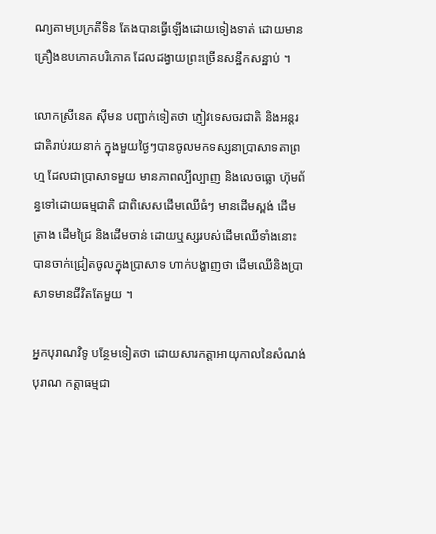ណ្យតាមប្រក្រតីទិន តែងបានធ្វើឡើងដោយទៀងទាត់ ដោយមានគ្រឿងឧបភោគបរិភោគ ដែលដង្វាយព្រះច្រើនសន្ឋឹកសន្ឋាប់ ។

លោកស្រីនេត ស៊ីមន បញ្ជាក់ទៀតថា ភ្ញៀវទេសចរជាតិ និងអន្តរជាតិរាប់រយនាក់ ក្នុងមួយថ្ងៃៗបានចូលមកទស្សនាប្រាសាទតាព្រហ្ម ដែលជាប្រាសាទមួយ មានភាពល្បីល្បាញ និងលេចធ្លោ ហ៊ុមព័ន្ធទៅដោយធម្មជាតិ ជាពិសេសដើមឈើធំៗ មានដើមស្ពង់ ដើមត្រាង ដើមជ្រៃ និងដើមចាន់ ដោយឬស្សរបស់ដើមឈើទាំងនោះ បានចាក់ជ្រៀតចូលក្នុងប្រាសាទ ហាក់បង្ហាញថា ដើមឈើនិងប្រាសាទមានជីវិតតែមួយ ។

អ្នកបុរាណវិទូ បន្ថែមទៀតថា ដោយសារកត្តាអាយុកាលនៃសំណង់បុរាណ កត្តាធម្មជា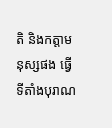តិ និងកត្តាមនុស្សផង ធ្វើទីតាំងបុរាណ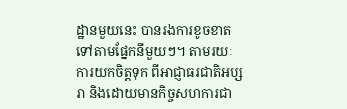ដ្ឋានមួយនេះ បានរងការខូចខាតទៅតាមផ្នែកនីមួយៗ។ តាមរយៈការយកចិត្តទុក ពីអាជ្ញាធរជាតិអប្សរា និងដោយមានកិច្ចសហការជា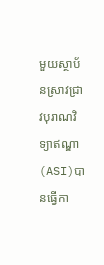មួយស្ថាប័នស្រាវជ្រាវបុរាណវិទ្យាឥណ្ឌា (ASI)បានធ្វើកា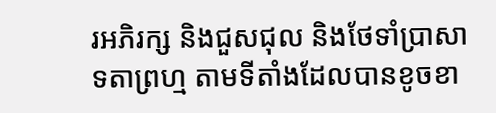រអភិរក្ស និងជួសជុល និងថែទាំប្រាសាទតាព្រហ្ម តាមទីតាំងដែលបានខូចខា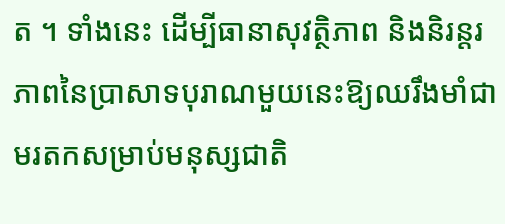ត ។ ទាំងនេះ ដើម្បីធានាសុវត្ថិភាព និងនិរន្តរភាពនៃប្រាសាទបុរាណមួយនេះឱ្យឈរឹងមាំជាមរតកសម្រាប់មនុស្សជាតិ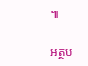៕

អត្ថប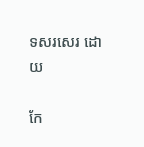ទសរសេរ ដោយ

កែ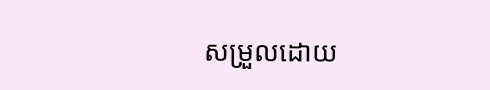សម្រួលដោយ